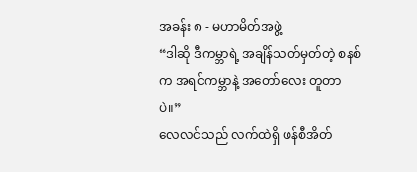အခန်း ၈ - မဟာမိတ်အဖွဲ့
“ဒါဆို ဒီကမ္ဘာရဲ့ အချိန်သတ်မှတ်တဲ့ စနစ်က အရင်ကမ္ဘာနဲ့ အတော်လေး တူတာပဲ။”
လေလင်သည် လက်ထဲရှိ ဖန်စီအိတ်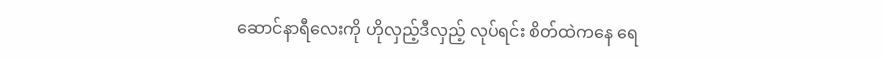ဆောင်နာရီလေးကို ဟိုလှည့်ဒီလှည့် လုပ်ရင်း စိတ်ထဲကနေ ရေ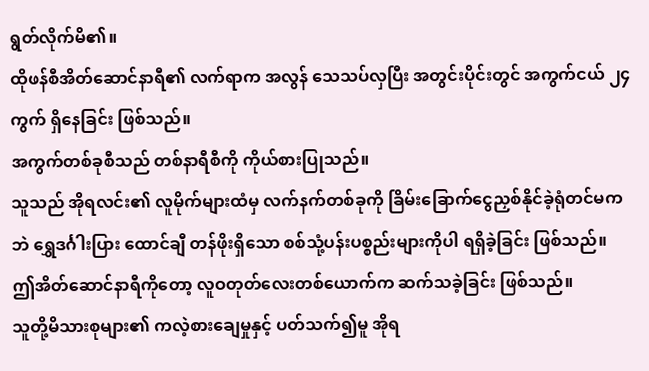ရွတ်လိုက်မိ၏။
ထိုဖန်စီအိတ်ဆောင်နာရီ၏ လက်ရာက အလွန် သေသပ်လှပြီး အတွင်းပိုင်းတွင် အကွက်ငယ် ၂၄ ကွက် ရှိနေခြင်း ဖြစ်သည်။
အကွက်တစ်ခုစီသည် တစ်နာရီစီကို ကိုယ်စားပြုသည်။
သူသည် အိုရလင်း၏ လူမိုက်များထံမှ လက်နက်တစ်ခုကို ခြိမ်းခြောက်ငွေညှစ်နိုင်ခဲ့ရုံတင်မကဘဲ ရွှေဒင်္ဂါးပြား ထောင်ချီ တန်ဖိုးရှိသော စစ်သုံ့ပန်းပစ္စည်းများကိုပါ ရရှိခဲ့ခြင်း ဖြစ်သည်။
ဤအိတ်ဆောင်နာရီကိုတော့ လူဝတုတ်လေးတစ်ယောက်က ဆက်သခဲ့ခြင်း ဖြစ်သည်။
သူတို့မိသားစုများ၏ ကလဲ့စားချေမှုနှင့် ပတ်သက်၍မူ အိုရ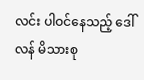လင်း ပါဝင်နေသည့် ဒေါ်လန် မိသားစု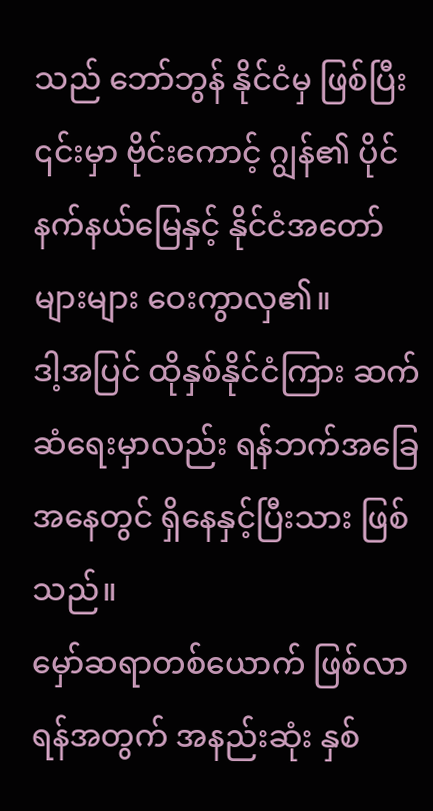သည် ဘော်ဘွန် နိုင်ငံမှ ဖြစ်ပြီး ၎င်းမှာ ဗိုင်းကောင့် ဂျွန်၏ ပိုင်နက်နယ်မြေနှင့် နိုင်ငံအတော်များများ ဝေးကွာလှ၏။
ဒါ့အပြင် ထိုနှစ်နိုင်ငံကြား ဆက်ဆံရေးမှာလည်း ရန်ဘက်အခြေအနေတွင် ရှိနေနှင့်ပြီးသား ဖြစ်သည်။
မှော်ဆရာတစ်ယောက် ဖြစ်လာရန်အတွက် အနည်းဆုံး နှစ်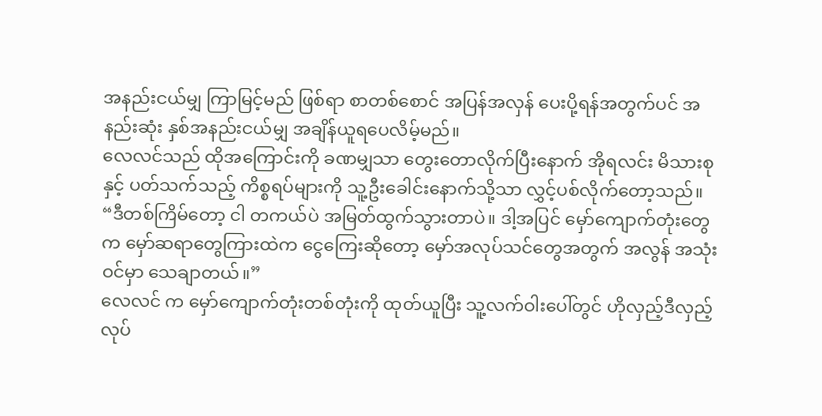အနည်းငယ်မျှ ကြာမြင့်မည် ဖြစ်ရာ စာတစ်စောင် အပြန်အလှန် ပေးပို့ရန်အတွက်ပင် အနည်းဆုံး နှစ်အနည်းငယ်မျှ အချိန်ယူရပေလိမ့်မည်။
လေလင်သည် ထိုအကြောင်းကို ခဏမျှသာ တွေးတောလိုက်ပြီးနောက် အိုရလင်း မိသားစုနှင့် ပတ်သက်သည့် ကိစ္စရပ်များကို သူ့ဦးခေါင်းနောက်သို့သာ လွှင့်ပစ်လိုက်တော့သည်။
“ဒီတစ်ကြိမ်တော့ ငါ တကယ်ပဲ အမြတ်ထွက်သွားတာပဲ။ ဒါ့အပြင် မှော်ကျောက်တုံးတွေက မှော်ဆရာတွေကြားထဲက ငွေကြေးဆိုတော့ မှော်အလုပ်သင်တွေအတွက် အလွန် အသုံးဝင်မှာ သေချာတယ်။”
လေလင် က မှော်ကျောက်တုံးတစ်တုံးကို ထုတ်ယူပြီး သူ့လက်ဝါးပေါ်တွင် ဟိုလှည့်ဒီလှည့် လုပ်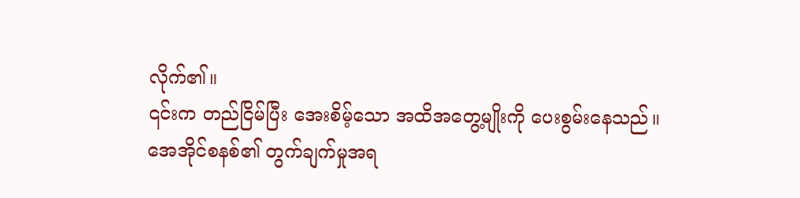လိုက်၏။
၎င်းက တည်ငြိမ်ပြီး အေးစိမ့်သော အထိအတွေ့မျိုးကို ပေးစွမ်းနေသည်။
အေအိုင်စနစ်၏ တွက်ချက်မှုအရ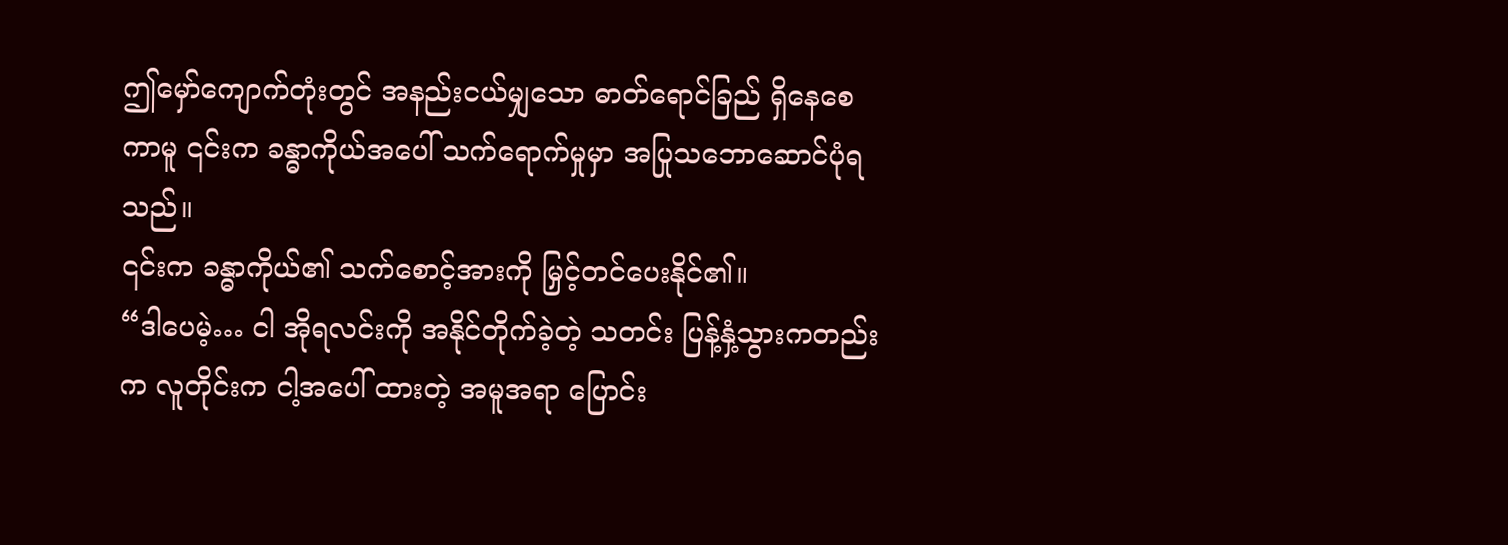ဤမှော်ကျောက်တုံးတွင် အနည်းငယ်မျှသော ဓာတ်ရောင်ခြည် ရှိနေစေကာမူ ၎င်းက ခန္ဓာကိုယ်အပေါ် သက်ရောက်မှုမှာ အပြုသဘောဆောင်ပုံရသည်။
၎င်းက ခန္ဓာကိုယ်၏ သက်စောင့်အားကို မြှင့်တင်ပေးနိုင်၏။
“ဒါပေမဲ့… ငါ အိုရလင်းကို အနိုင်တိုက်ခဲ့တဲ့ သတင်း ပြန့်နှံ့သွားကတည်းက လူတိုင်းက ငါ့အပေါ် ထားတဲ့ အမူအရာ ပြောင်း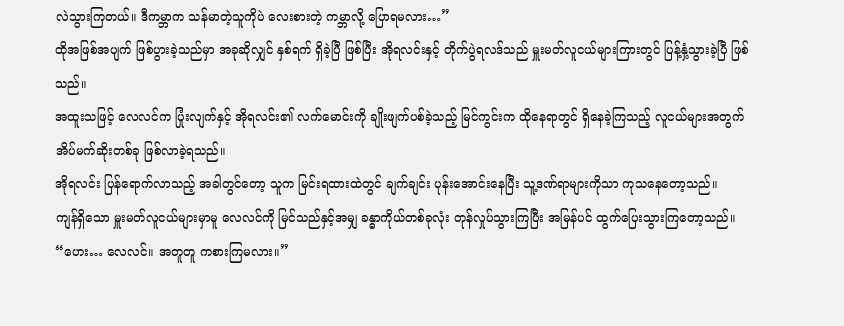လဲသွားကြတယ်။ ဒီကမ္ဘာက သန်မာတဲ့သူကိုပဲ လေးစားတဲ့ ကမ္ဘာလို့ ပြောရမလား…”
ထိုအဖြစ်အပျက် ဖြစ်ပွားခဲ့သည်မှာ အခုဆိုလျှင် နှစ်ရက် ရှိခဲ့ပြီ ဖြစ်ပြီး အိုရလင်းနှင့် တိုက်ပွဲရလဒ်သည် မှူးမတ်လူငယ်များကြားတွင် ပြန့်နှံ့သွားခဲ့ပြီ ဖြစ်သည်။
အထူးသဖြင့် လေလင်က ပြုံးလျက်နှင့် အိုရလင်း၏ လက်မောင်းကို ချိုးဖျက်ပစ်ခဲ့သည့် မြင်ကွင်းက ထိုနေရာတွင် ရှိနေခဲ့ကြသည့် လူငယ်များအတွက် အိပ်မက်ဆိုးတစ်ခု ဖြစ်လာခဲ့ရသည်။
အိုရလင်း ပြန်ရောက်လာသည့် အခါတွင်တော့ သူက မြင်းရထားထဲတွင် ချက်ချင်း ပုန်းအောင်းနေပြီး သူ့ဒဏ်ရာများကိုသာ ကုသနေတော့သည်။
ကျန်ရှိသော မှူးမတ်လူငယ်များမှာမူ လေလင်ကို မြင်သည်နှင့်အမျှ ခန္ဓာကိုယ်တစ်ခုလုံး တုန်လှုပ်သွားကြပြီး အမြန်ပင် ထွက်ပြေးသွားကြတော့သည်။
“ဟေး… လေလင်။ အတူတူ ကစားကြမလား။”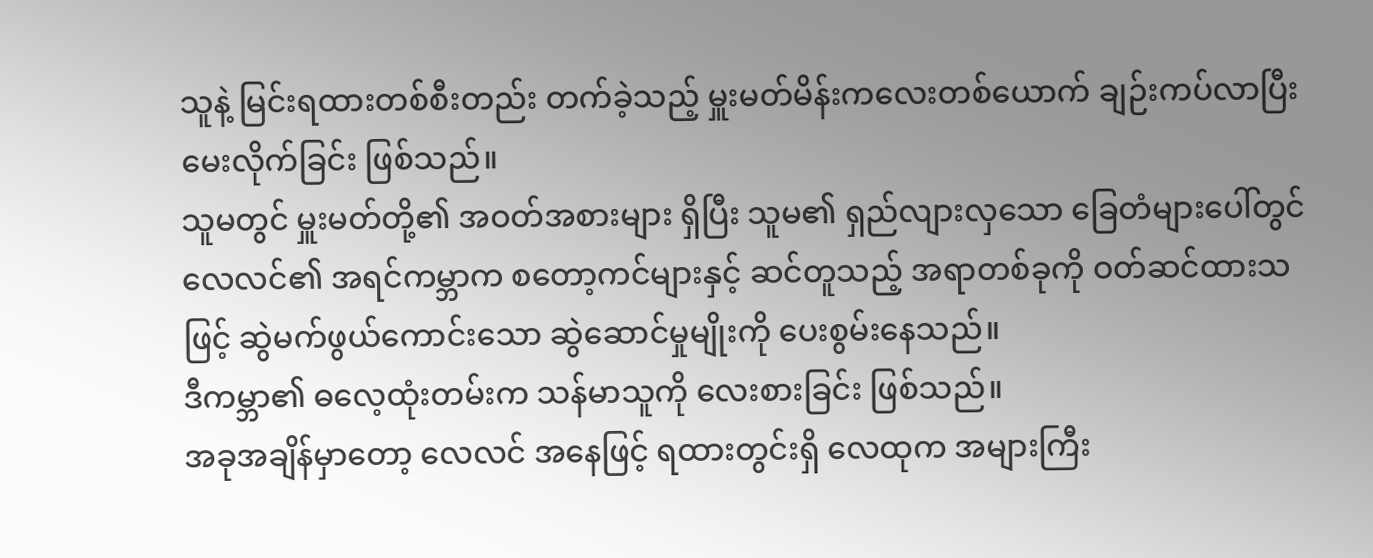သူနဲ့ မြင်းရထားတစ်စီးတည်း တက်ခဲ့သည့် မှူးမတ်မိန်းကလေးတစ်ယောက် ချဉ်းကပ်လာပြီး မေးလိုက်ခြင်း ဖြစ်သည်။
သူမတွင် မှူးမတ်တို့၏ အဝတ်အစားများ ရှိပြီး သူမ၏ ရှည်လျားလှသော ခြေတံများပေါ်တွင် လေလင်၏ အရင်ကမ္ဘာက စတော့ကင်များနှင့် ဆင်တူသည့် အရာတစ်ခုကို ဝတ်ဆင်ထားသဖြင့် ဆွဲမက်ဖွယ်ကောင်းသော ဆွဲဆောင်မှုမျိုးကို ပေးစွမ်းနေသည်။
ဒီကမ္ဘာ၏ ဓလေ့ထုံးတမ်းက သန်မာသူကို လေးစားခြင်း ဖြစ်သည်။
အခုအချိန်မှာတော့ လေလင် အနေဖြင့် ရထားတွင်းရှိ လေထုက အများကြီး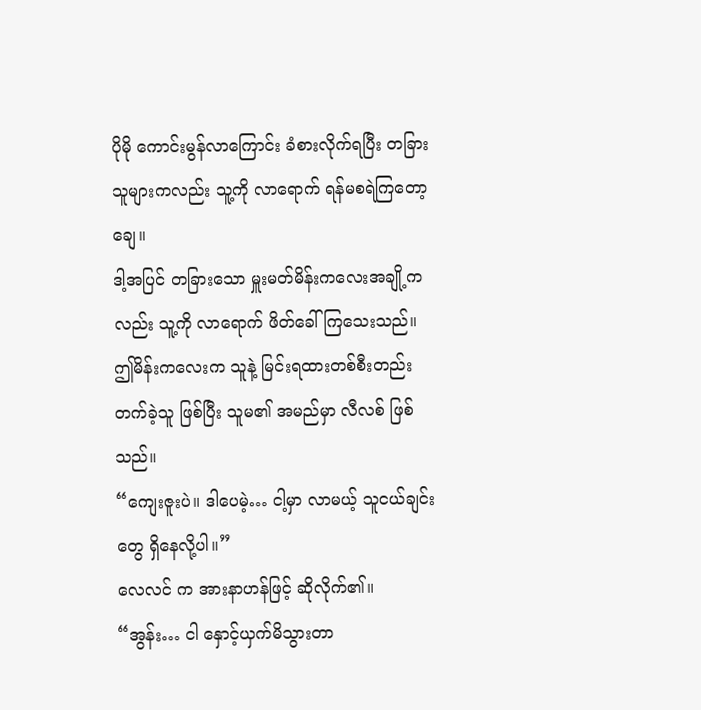ပိုမို ကောင်းမွန်လာကြောင်း ခံစားလိုက်ရပြီး တခြားသူများကလည်း သူ့ကို လာရောက် ရန်မစရဲကြတော့ချေ။
ဒါ့အပြင် တခြားသော မှူးမတ်မိန်းကလေးအချို့ကလည်း သူ့ကို လာရောက် ဖိတ်ခေါ်ကြသေးသည်။
ဤမိန်းကလေးက သူနဲ့ မြင်းရထားတစ်စီးတည်း တက်ခဲ့သူ ဖြစ်ပြီး သူမ၏ အမည်မှာ လီလစ် ဖြစ်သည်။
“ကျေးဇူးပဲ။ ဒါပေမဲ့… ငါ့မှာ လာမယ့် သူငယ်ချင်းတွေ ရှိနေလို့ပါ။”
လေလင် က အားနာဟန်ဖြင့် ဆိုလိုက်၏။
“အွန်း… ငါ နှောင့်ယှက်မိသွားတာ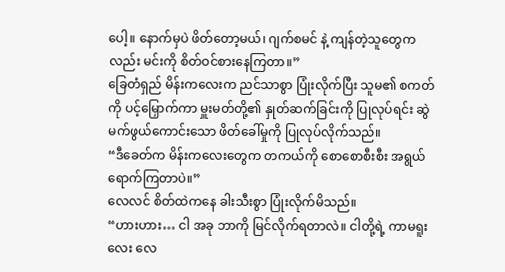ပေါ့။ နောက်မှပဲ ဖိတ်တော့မယ်၊ ဂျက်စမင် နဲ့ ကျန်တဲ့သူတွေကလည်း မင်းကို စိတ်ဝင်စားနေကြတာ။”
ခြေတံရှည် မိန်းကလေးက ညင်သာစွာ ပြုံးလိုက်ပြီး သူမ၏ စကတ်ကို ပင့်မြှောက်ကာ မှူးမတ်တို့၏ နှုတ်ဆက်ခြင်းကို ပြုလုပ်ရင်း ဆွဲမက်ဖွယ်ကောင်းသော ဖိတ်ခေါ်မှုကို ပြုလုပ်လိုက်သည်။
“ဒီခေတ်က မိန်းကလေးတွေက တကယ်ကို စောစောစီးစီး အရွယ်ရောက်ကြတာပဲ။”
လေလင် စိတ်ထဲကနေ ခါးသီးစွာ ပြုံးလိုက်မိသည်။
“ဟားဟား… ငါ အခု ဘာကို မြင်လိုက်ရတာလဲ။ ငါတို့ရဲ့ ကာမရူးလေး လေ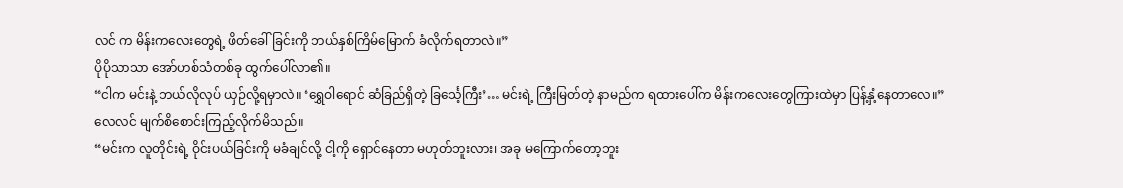လင် က မိန်းကလေးတွေရဲ့ ဖိတ်ခေါ်ခြင်းကို ဘယ်နှစ်ကြိမ်မြောက် ခံလိုက်ရတာလဲ။”
ပိုပိုသာသာ အော်ဟစ်သံတစ်ခု ထွက်ပေါ်လာ၏။
“ငါက မင်းနဲ့ ဘယ်လိုလုပ် ယှဉ်လို့ရမှာလဲ။ ‘ရွှေဝါရောင် ဆံခြည်ရှိတဲ့ ခြင်္သေ့ကြီး’… မင်းရဲ့ ကြီးမြတ်တဲ့ နာမည်က ရထားပေါ်က မိန်းကလေးတွေကြားထဲမှာ ပြန့်နှံ့နေတာလေ။”
လေလင် မျက်စိစောင်းကြည့်လိုက်မိသည်။
“မင်းက လူတိုင်းရဲ့ ဝိုင်းပယ်ခြင်းကို မခံချင်လို့ ငါ့ကို ရှောင်နေတာ မဟုတ်ဘူးလား၊ အခု မကြောက်တော့ဘူး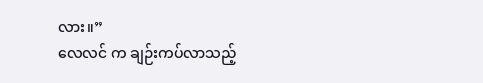လား။”
လေလင် က ချဉ်းကပ်လာသည့်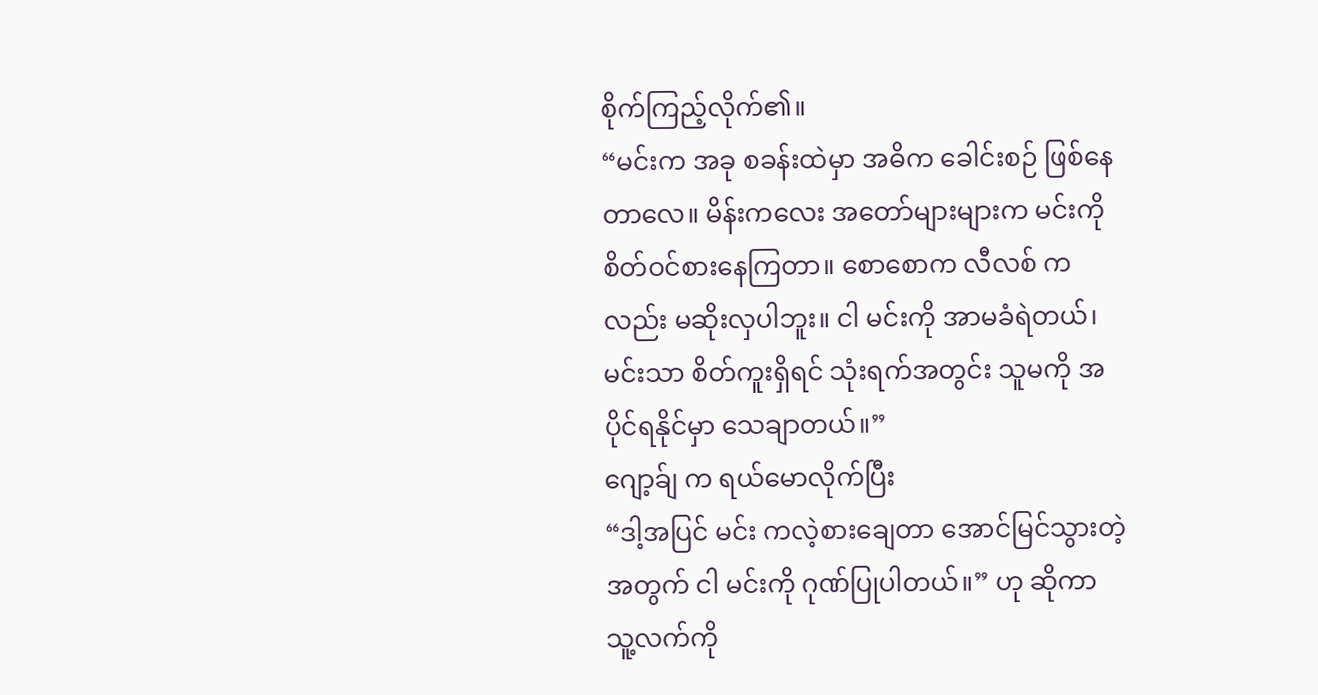စိုက်ကြည့်လိုက်၏။
“မင်းက အခု စခန်းထဲမှာ အဓိက ခေါင်းစဉ် ဖြစ်နေတာလေ။ မိန်းကလေး အတော်များများက မင်းကို စိတ်ဝင်စားနေကြတာ။ စောစောက လီလစ် ကလည်း မဆိုးလှပါဘူး။ ငါ မင်းကို အာမခံရဲတယ်၊ မင်းသာ စိတ်ကူးရှိရင် သုံးရက်အတွင်း သူမကို အပိုင်ရနိုင်မှာ သေချာတယ်။”
ဂျော့ခ်ျ က ရယ်မောလိုက်ပြီး
“ဒါ့အပြင် မင်း ကလဲ့စားချေတာ အောင်မြင်သွားတဲ့အတွက် ငါ မင်းကို ဂုဏ်ပြုပါတယ်။” ဟု ဆိုကာ သူ့လက်ကို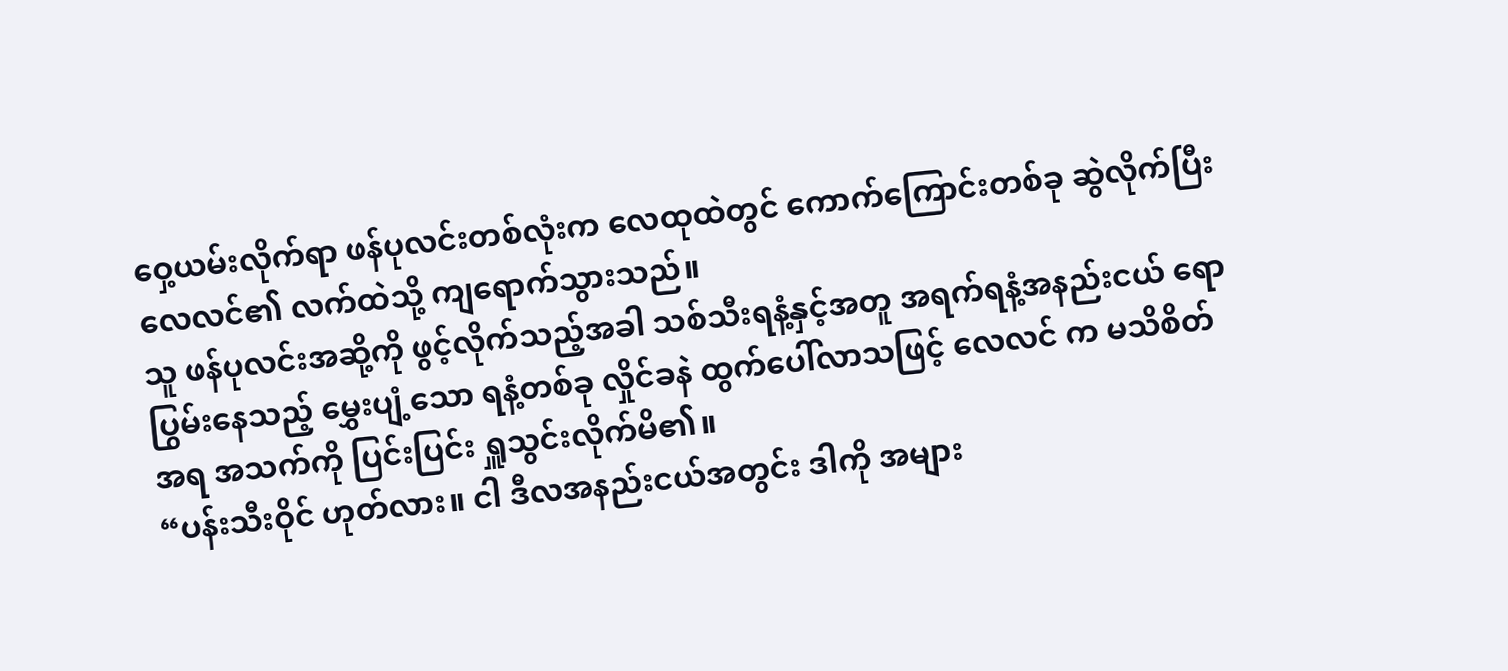ဝှေ့ယမ်းလိုက်ရာ ဖန်ပုလင်းတစ်လုံးက လေထုထဲတွင် ကောက်ကြောင်းတစ်ခု ဆွဲလိုက်ပြီး လေလင်၏ လက်ထဲသို့ ကျရောက်သွားသည်။
သူ ဖန်ပုလင်းအဆို့ကို ဖွင့်လိုက်သည့်အခါ သစ်သီးရနံ့နှင့်အတူ အရက်ရနံ့အနည်းငယ် ရောပြွမ်းနေသည့် မွှေးပျံ့သော ရနံ့တစ်ခု လှိုင်ခနဲ ထွက်ပေါ်လာသဖြင့် လေလင် က မသိစိတ်အရ အသက်ကို ပြင်းပြင်း ရှူသွင်းလိုက်မိ၏။
“ပန်းသီးဝိုင် ဟုတ်လား။ ငါ ဒီလအနည်းငယ်အတွင်း ဒါကို အများ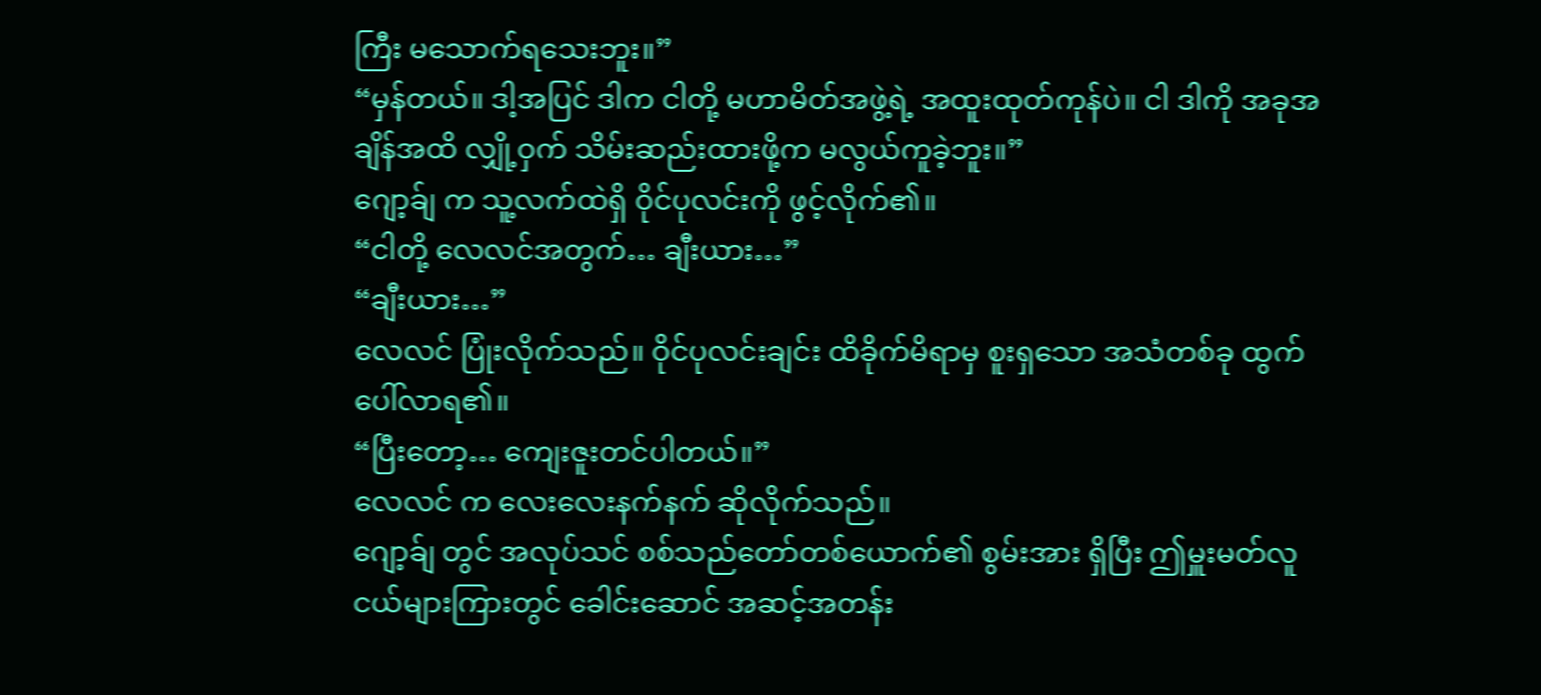ကြီး မသောက်ရသေးဘူး။”
“မှန်တယ်။ ဒါ့အပြင် ဒါက ငါတို့ မဟာမိတ်အဖွဲ့ရဲ့ အထူးထုတ်ကုန်ပဲ။ ငါ ဒါကို အခုအချိန်အထိ လျှို့ဝှက် သိမ်းဆည်းထားဖို့က မလွယ်ကူခဲ့ဘူး။”
ဂျော့ခ်ျ က သူ့လက်ထဲရှိ ဝိုင်ပုလင်းကို ဖွင့်လိုက်၏။
“ငါတို့ လေလင်အတွက်… ချီးယား…”
“ချီးယား…”
လေလင် ပြုံးလိုက်သည်။ ဝိုင်ပုလင်းချင်း ထိခိုက်မိရာမှ စူးရှသော အသံတစ်ခု ထွက်ပေါ်လာရ၏။
“ပြီးတော့… ကျေးဇူးတင်ပါတယ်။”
လေလင် က လေးလေးနက်နက် ဆိုလိုက်သည်။
ဂျော့ခ်ျ တွင် အလုပ်သင် စစ်သည်တော်တစ်ယောက်၏ စွမ်းအား ရှိပြီး ဤမှူးမတ်လူငယ်များကြားတွင် ခေါင်းဆောင် အဆင့်အတန်း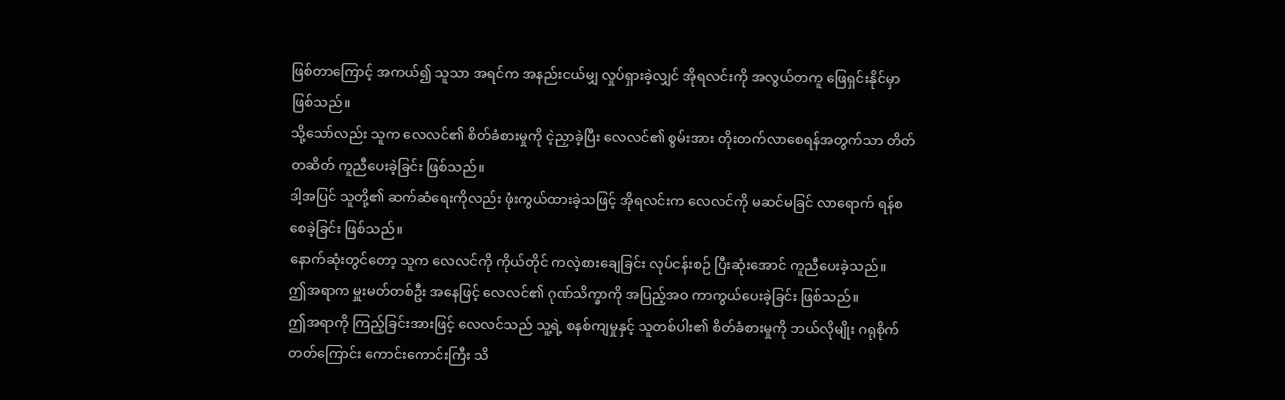ဖြစ်တာကြောင့် အကယ်၍ သူသာ အရင်က အနည်းငယ်မျှ လှုပ်ရှားခဲ့လျှင် အိုရလင်းကို အလွယ်တကူ ဖြေရှင်းနိုင်မှာ ဖြစ်သည်။
သို့သော်လည်း သူက လေလင်၏ စိတ်ခံစားမှုကို ငဲ့ညှာခဲ့ပြီး လေလင်၏ စွမ်းအား တိုးတက်လာစေရန်အတွက်သာ တိတ်တဆိတ် ကူညီပေးခဲ့ခြင်း ဖြစ်သည်။
ဒါ့အပြင် သူတို့၏ ဆက်ဆံရေးကိုလည်း ဖုံးကွယ်ထားခဲ့သဖြင့် အိုရလင်းက လေလင်ကို မဆင်မခြင် လာရောက် ရန်စစေခဲ့ခြင်း ဖြစ်သည်။
နောက်ဆုံးတွင်တော့ သူက လေလင်ကို ကိုယ်တိုင် ကလဲ့စားချေခြင်း လုပ်ငန်းစဉ် ပြီးဆုံးအောင် ကူညီပေးခဲ့သည်။
ဤအရာက မှူးမတ်တစ်ဦး အနေဖြင့် လေလင်၏ ဂုဏ်သိက္ခာကို အပြည့်အဝ ကာကွယ်ပေးခဲ့ခြင်း ဖြစ်သည်။
ဤအရာကို ကြည့်ခြင်းအားဖြင့် လေလင်သည် သူ့ရဲ့ စနစ်ကျမှုနှင့် သူတစ်ပါး၏ စိတ်ခံစားမှုကို ဘယ်လိုမျိုး ဂရုစိုက်တတ်ကြောင်း ကောင်းကောင်းကြီး သိ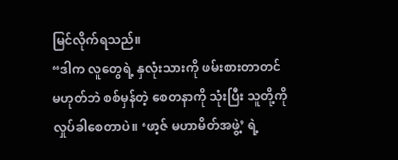မြင်လိုက်ရသည်။
“ဒါက လူတွေရဲ့ နှလုံးသားကို ဖမ်းစားတာတင် မဟုတ်ဘဲ စစ်မှန်တဲ့ စေတနာကို သုံးပြီး သူတို့ကို လှုပ်ခါစေတာပဲ။ ‘ဖာ့ဇ် မဟာမိတ်အဖွဲ့’ ရဲ့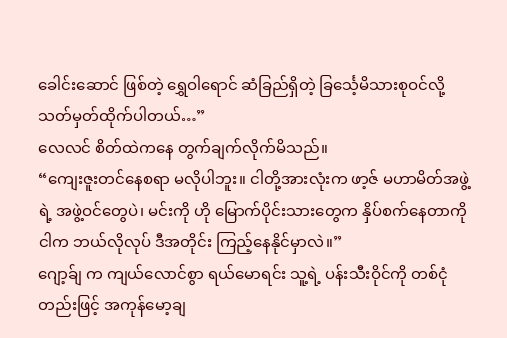ခေါင်းဆောင် ဖြစ်တဲ့ ရွှေဝါရောင် ဆံခြည်ရှိတဲ့ ခြင်္သေ့မိသားစုဝင်လို့ သတ်မှတ်ထိုက်ပါတယ်…”
လေလင် စိတ်ထဲကနေ တွက်ချက်လိုက်မိသည်။
“ကျေးဇူးတင်နေစရာ မလိုပါဘူး။ ငါတို့အားလုံးက ဖာ့ဇ် မဟာမိတ်အဖွဲ့ရဲ့ အဖွဲ့ဝင်တွေပဲ၊ မင်းကို ဟို မြောက်ပိုင်းသားတွေက နှိပ်စက်နေတာကို ငါက ဘယ်လိုလုပ် ဒီအတိုင်း ကြည့်နေနိုင်မှာလဲ။”
ဂျော့ခ်ျ က ကျယ်လောင်စွာ ရယ်မောရင်း သူ့ရဲ့ ပန်းသီးဝိုင်ကို တစ်ငုံတည်းဖြင့် အကုန်မော့ချ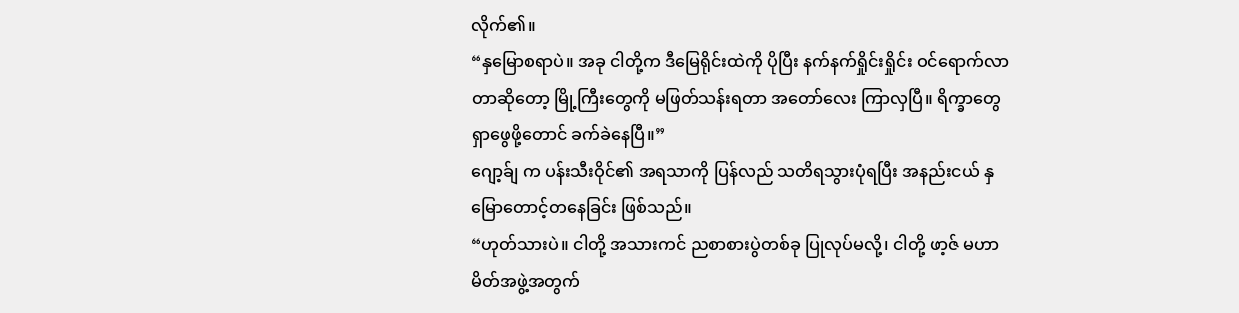လိုက်၏။
“နှမြောစရာပဲ။ အခု ငါတို့က ဒီမြေရိုင်းထဲကို ပိုပြီး နက်နက်ရှိုင်းရှိုင်း ဝင်ရောက်လာတာဆိုတော့ မြို့ကြီးတွေကို မဖြတ်သန်းရတာ အတော်လေး ကြာလှပြီ။ ရိက္ခာတွေ ရှာဖွေဖို့တောင် ခက်ခဲနေပြီ။”
ဂျော့ခ်ျ က ပန်းသီးဝိုင်၏ အရသာကို ပြန်လည် သတိရသွားပုံရပြီး အနည်းငယ် နှမြောတောင့်တနေခြင်း ဖြစ်သည်။
“ဟုတ်သားပဲ။ ငါတို့ အသားကင် ညစာစားပွဲတစ်ခု ပြုလုပ်မလို့၊ ငါတို့ ဖာ့ဇ် မဟာမိတ်အဖွဲ့အတွက်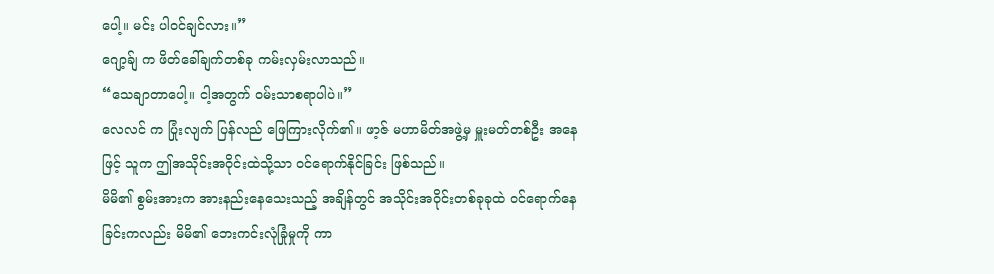ပေါ့။ မင်း ပါဝင်ချင်လား။”
ဂျော့ခ်ျ က ဖိတ်ခေါ်ချက်တစ်ခု ကမ်းလှမ်းလာသည်။
“သေချာတာပေါ့။ ငါ့အတွက် ဝမ်းသာစရာပါပဲ။”
လေလင် က ပြုံးလျက် ပြန်လည် ဖြေကြားလိုက်၏။ ဖာ့ဇ် မဟာမိတ်အဖွဲ့မှ မှူးမတ်တစ်ဦး အနေဖြင့် သူက ဤအသိုင်းအဝိုင်းထဲသို့သာ ဝင်ရောက်နိုင်ခြင်း ဖြစ်သည်။
မိမိ၏ စွမ်းအားက အားနည်းနေသေးသည့် အချိန်တွင် အသိုင်းအဝိုင်းတစ်ခုခုထဲ ဝင်ရောက်နေခြင်းကလည်း မိမိ၏ ဘေးကင်းလုံခြုံမှုကို ကာ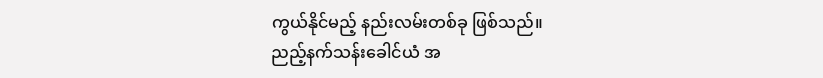ကွယ်နိုင်မည့် နည်းလမ်းတစ်ခု ဖြစ်သည်။
ညည့်နက်သန်းခေါင်ယံ အ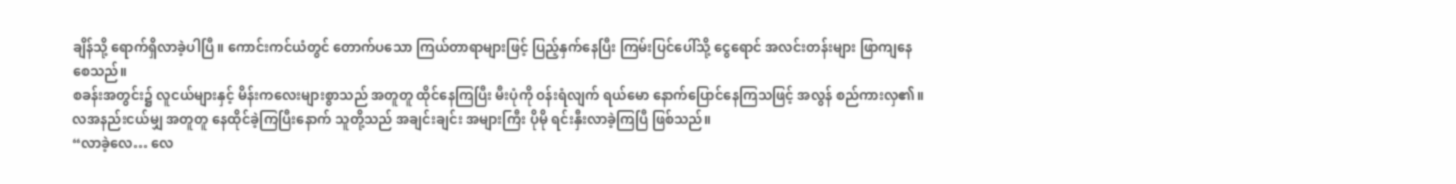ချိန်သို့ ရောက်ရှိလာခဲ့ပါပြီ။ ကောင်းကင်ယံတွင် တောက်ပသော ကြယ်တာရာများဖြင့် ပြည့်နှက်နေပြီး ကြမ်းပြင်ပေါ်သို့ ငွေရောင် အလင်းတန်းများ ဖြာကျနေစေသည်။
စခန်းအတွင်း၌ လူငယ်များနှင့် မိန်းကလေးများစွာသည် အတူတူ ထိုင်နေကြပြီး မီးပုံကို ဝန်းရံလျက် ရယ်မော နောက်ပြောင်နေကြသဖြင့် အလွန် စည်ကားလှ၏။
လအနည်းငယ်မျှ အတူတူ နေထိုင်ခဲ့ကြပြီးနောက် သူတို့သည် အချင်းချင်း အများကြီး ပိုမို ရင်းနှီးလာခဲ့ကြပြီ ဖြစ်သည်။
“လာခဲ့လေ… လေ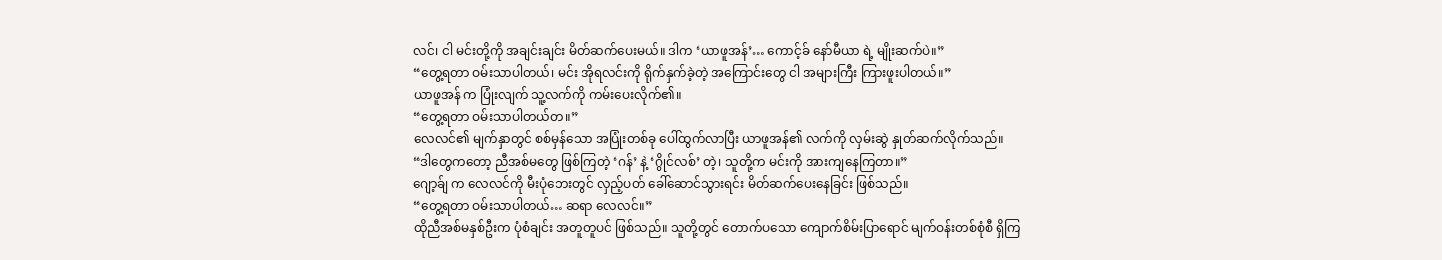လင်၊ ငါ မင်းတို့ကို အချင်းချင်း မိတ်ဆက်ပေးမယ်။ ဒါက ‘ယာဖူအန်’… ကောင့်ခ် နော်မီယာ ရဲ့ မျိုးဆက်ပဲ။”
“တွေ့ရတာ ဝမ်းသာပါတယ်၊ မင်း အိုရလင်းကို ရိုက်နှက်ခဲ့တဲ့ အကြောင်းတွေ ငါ အများကြီး ကြားဖူးပါတယ်။”
ယာဖူအန် က ပြုံးလျက် သူ့လက်ကို ကမ်းပေးလိုက်၏။
“တွေ့ရတာ ဝမ်းသာပါတယ်တ။”
လေလင်၏ မျက်နှာတွင် စစ်မှန်သော အပြုံးတစ်ခု ပေါ်ထွက်လာပြီး ယာဖူအန်၏ လက်ကို လှမ်းဆွဲ နှုတ်ဆက်လိုက်သည်။
“ဒါတွေကတော့ ညီအစ်မတွေ ဖြစ်ကြတဲ့ ‘ဂန်’ နဲ့ ‘ဂွိုင်လစ်’ တဲ့၊ သူတို့က မင်းကို အားကျနေကြတာ။”
ဂျော့ခ်ျ က လေလင်ကို မီးပုံဘေးတွင် လှည့်ပတ် ခေါ်ဆောင်သွားရင်း မိတ်ဆက်ပေးနေခြင်း ဖြစ်သည်။
“တွေ့ရတာ ဝမ်းသာပါတယ်… ဆရာ လေလင်။”
ထိုညီအစ်မနှစ်ဦးက ပုံစံချင်း အတူတူပင် ဖြစ်သည်။ သူတို့တွင် တောက်ပသော ကျောက်စိမ်းပြာရောင် မျက်ဝန်းတစ်စုံစီ ရှိကြ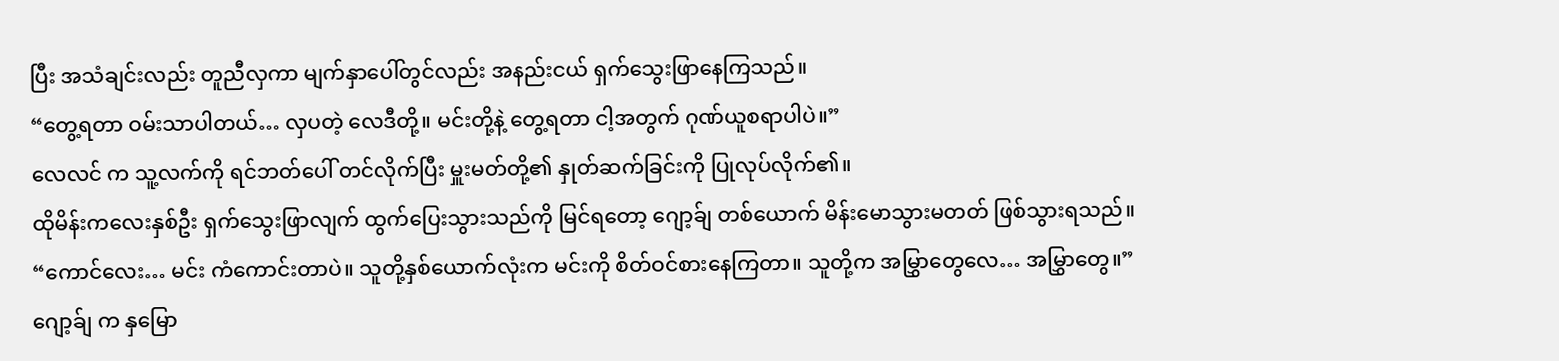ပြီး အသံချင်းလည်း တူညီလှကာ မျက်နှာပေါ်တွင်လည်း အနည်းငယ် ရှက်သွေးဖြာနေကြသည်။
“တွေ့ရတာ ဝမ်းသာပါတယ်… လှပတဲ့ လေဒီတို့။ မင်းတို့နဲ့ တွေ့ရတာ ငါ့အတွက် ဂုဏ်ယူစရာပါပဲ။”
လေလင် က သူ့လက်ကို ရင်ဘတ်ပေါ် တင်လိုက်ပြီး မှူးမတ်တို့၏ နှုတ်ဆက်ခြင်းကို ပြုလုပ်လိုက်၏။
ထိုမိန်းကလေးနှစ်ဦး ရှက်သွေးဖြာလျက် ထွက်ပြေးသွားသည်ကို မြင်ရတော့ ဂျော့ခ်ျ တစ်ယောက် မိန်းမောသွားမတတ် ဖြစ်သွားရသည်။
“ကောင်လေး… မင်း ကံကောင်းတာပဲ။ သူတို့နှစ်ယောက်လုံးက မင်းကို စိတ်ဝင်စားနေကြတာ။ သူတို့က အမြွှာတွေလေ… အမြွှာတွေ။”
ဂျော့ခ်ျ က နှမြော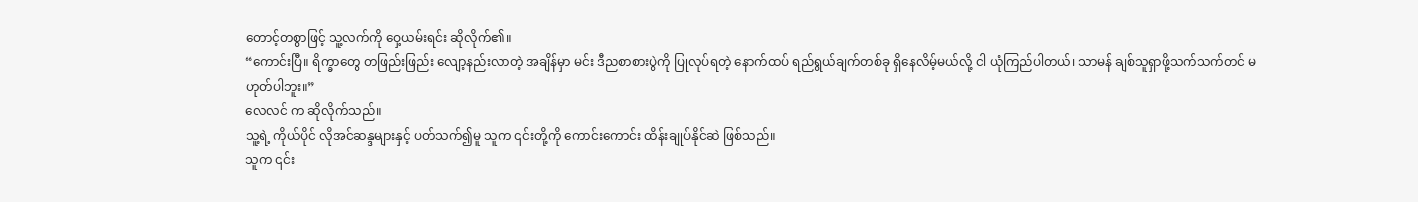တောင့်တစွာဖြင့် သူ့လက်ကို ဝှေ့ယမ်းရင်း ဆိုလိုက်၏။
“ကောင်းပြီ။ ရိက္ခာတွေ တဖြည်းဖြည်း လျော့နည်းလာတဲ့ အချိန်မှာ မင်း ဒီညစာစားပွဲကို ပြုလုပ်ရတဲ့ နောက်ထပ် ရည်ရွယ်ချက်တစ်ခု ရှိနေလိမ့်မယ်လို့ ငါ ယုံကြည်ပါတယ်၊ သာမန် ချစ်သူရှာဖို့သက်သက်တင် မဟုတ်ပါဘူး။”
လေလင် က ဆိုလိုက်သည်။
သူ့ရဲ့ ကိုယ်ပိုင် လိုအင်ဆန္ဒများနှင့် ပတ်သက်၍မူ သူက ၎င်းတို့ကို ကောင်းကောင်း ထိန်းချုပ်နိုင်ဆဲ ဖြစ်သည်။
သူက ၎င်း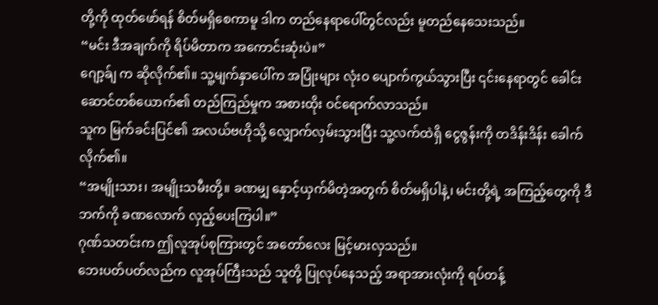တို့ကို ထုတ်ဖော်ရန် စိတ်မရှိစေကာမူ ဒါက တည်နေရာပေါ်တွင်လည်း မူတည်နေသေးသည်။
“မင်း ဒီအချက်ကို ရိပ်မိတာက အကောင်းဆုံးပဲ။”
ဂျော့ခ်ျ က ဆိုလိုက်၏။ သူ့မျက်နှာပေါ်က အပြုံးများ လုံးဝ ပျောက်ကွယ်သွားပြီး ၎င်းနေရာတွင် ခေါင်းဆောင်တစ်ယောက်၏ တည်ကြည်မှုက အစားထိုး ဝင်ရောက်လာသည်။
သူက မြက်ခင်းပြင်၏ အလယ်ဗဟိုသို့ လျှောက်လှမ်းသွားပြီး သူ့လက်ထဲရှိ ငွေဇွန်းကို တဒိန်းဒိန်း ခေါက်လိုက်၏။
“အမျိုးသား၊ အမျိုးသမီးတို့။ ခဏမျှ နှောင့်ယှက်မိတဲ့အတွက် စိတ်မရှိပါနဲ့၊ မင်းတို့ရဲ့ အကြည့်တွေကို ဒီဘက်ကို ခဏလောက် လှည့်ပေးကြပါ။”
ဂုဏ်သတင်းက ဤလူအုပ်စုကြားတွင် အတော်လေး မြင့်မားလှသည်။
ဘေးပတ်ပတ်လည်က လူအုပ်ကြီးသည် သူတို့ ပြုလုပ်နေသည့် အရာအားလုံးကို ရပ်တန့်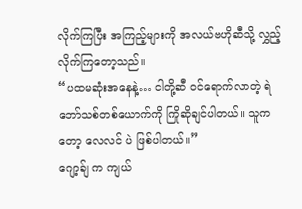လိုက်ကြပြီး အကြည့်များကို အလယ်ဗဟိုဆီသို့ လွှည့်လိုက်ကြတော့သည်။
“ပထမဆုံးအနေနဲ့… ငါတို့ဆီ ဝင်ရောက်လာတဲ့ ရဲဘော်သစ်တစ်ယောက်ကို ကြိုဆိုချင်ပါတယ်။ သူကတော့ လေလင် ပဲ ဖြစ်ပါတယ်။”
ဂျော့ခ်ျ က ကျယ်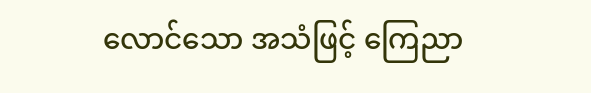လောင်သော အသံဖြင့် ကြေညာ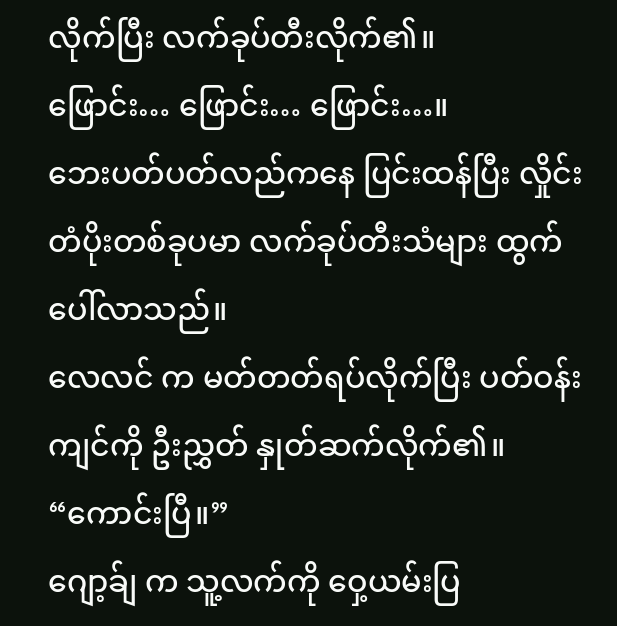လိုက်ပြီး လက်ခုပ်တီးလိုက်၏။
ဖြောင်း… ဖြောင်း… ဖြောင်း…။
ဘေးပတ်ပတ်လည်ကနေ ပြင်းထန်ပြီး လှိုင်းတံပိုးတစ်ခုပမာ လက်ခုပ်တီးသံများ ထွက်ပေါ်လာသည်။
လေလင် က မတ်တတ်ရပ်လိုက်ပြီး ပတ်ဝန်းကျင်ကို ဦးညွှတ် နှုတ်ဆက်လိုက်၏။
“ကောင်းပြီ။”
ဂျော့ခ်ျ က သူ့လက်ကို ဝှေ့ယမ်းပြ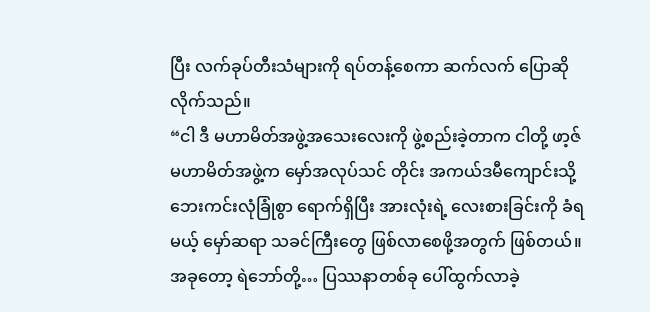ပြီး လက်ခုပ်တီးသံများကို ရပ်တန့်စေကာ ဆက်လက် ပြောဆိုလိုက်သည်။
“ငါ ဒီ မဟာမိတ်အဖွဲ့အသေးလေးကို ဖွဲ့စည်းခဲ့တာက ငါတို့ ဖာ့ဇ် မဟာမိတ်အဖွဲ့က မှော်အလုပ်သင် တိုင်း အကယ်ဒမီကျောင်းသို့ ဘေးကင်းလုံခြုံစွာ ရောက်ရှိပြီး အားလုံးရဲ့ လေးစားခြင်းကို ခံရမယ့် မှော်ဆရာ သခင်ကြီးတွေ ဖြစ်လာစေဖို့အတွက် ဖြစ်တယ်။ အခုတော့ ရဲဘော်တို့… ပြဿနာတစ်ခု ပေါ်ထွက်လာခဲ့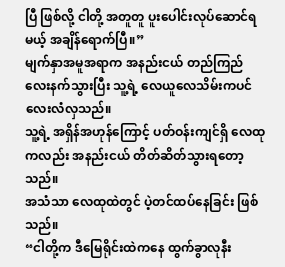ပြီ ဖြစ်လို့ ငါတို့ အတူတူ ပူးပေါင်းလုပ်ဆောင်ရမယ့် အချိန်ရောက်ပြီ။”
မျက်နှာအမူအရာက အနည်းငယ် တည်ကြည်လေးနက်သွားပြီး သူ့ရဲ့ လေယူလေသိမ်းကပင် လေးလံလှသည်။
သူ့ရဲ့ အရှိန်အဟုန်ကြောင့် ပတ်ဝန်းကျင်ရှိ လေထုကလည်း အနည်းငယ် တိတ်ဆိတ်သွားရတော့သည်။
အသံသာ လေထုထဲတွင် ပဲ့တင်ထပ်နေခြင်း ဖြစ်သည်။
“ငါတို့က ဒီမြေရိုင်းထဲကနေ ထွက်ခွာလုနီး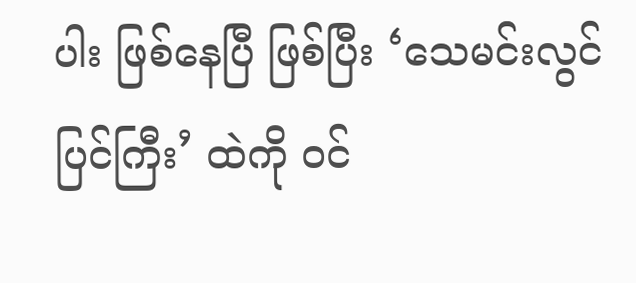ပါး ဖြစ်နေပြီ ဖြစ်ပြီး ‘သေမင်းလွင်ပြင်ကြီး’ ထဲကို ဝင်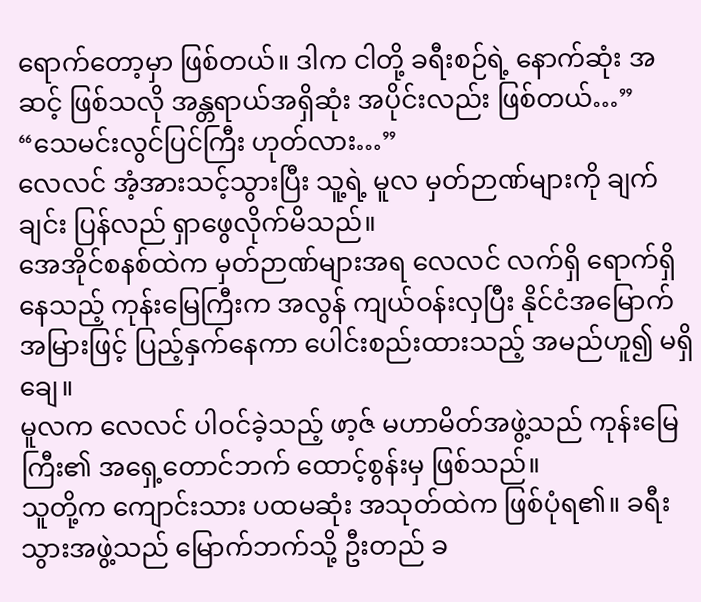ရောက်တော့မှာ ဖြစ်တယ်။ ဒါက ငါတို့ ခရီးစဉ်ရဲ့ နောက်ဆုံး အဆင့် ဖြစ်သလို အန္တရာယ်အရှိဆုံး အပိုင်းလည်း ဖြစ်တယ်…”
“သေမင်းလွင်ပြင်ကြီး ဟုတ်လား…”
လေလင် အံ့အားသင့်သွားပြီး သူ့ရဲ့ မူလ မှတ်ဉာဏ်များကို ချက်ချင်း ပြန်လည် ရှာဖွေလိုက်မိသည်။
အေအိုင်စနစ်ထဲက မှတ်ဉာဏ်များအရ လေလင် လက်ရှိ ရောက်ရှိနေသည့် ကုန်းမြေကြီးက အလွန် ကျယ်ဝန်းလှပြီး နိုင်ငံအမြောက်အမြားဖြင့် ပြည့်နှက်နေကာ ပေါင်းစည်းထားသည့် အမည်ဟူ၍ မရှိချေ။
မူလက လေလင် ပါဝင်ခဲ့သည့် ဖာ့ဇ် မဟာမိတ်အဖွဲ့သည် ကုန်းမြေကြီး၏ အရှေ့တောင်ဘက် ထောင့်စွန်းမှ ဖြစ်သည်။
သူတို့က ကျောင်းသား ပထမဆုံး အသုတ်ထဲက ဖြစ်ပုံရ၏။ ခရီးသွားအဖွဲ့သည် မြောက်ဘက်သို့ ဦးတည် ခ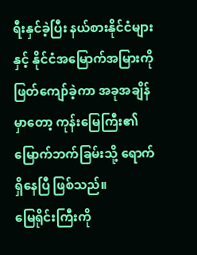ရီးနှင်ခဲ့ပြီး နယ်စားနိုင်ငံများနှင့် နိုင်ငံအမြောက်အမြားကို ဖြတ်ကျော်ခဲ့ကာ အခုအချိန်မှာတော့ ကုန်းမြေကြီး၏ မြောက်ဘက်ခြမ်းသို့ ရောက်ရှိနေပြီ ဖြစ်သည်။
မြေရိုင်းကြီးကို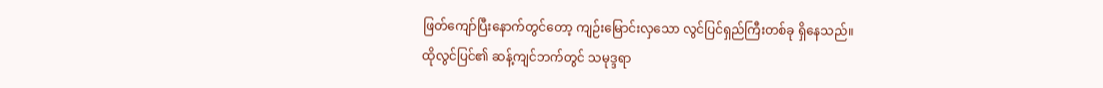ဖြတ်ကျော်ပြီးနောက်တွင်တော့ ကျဉ်းမြောင်းလှသော လွင်ပြင်ရှည်ကြီးတစ်ခု ရှိနေသည်။
ထိုလွင်ပြင်၏ ဆန့်ကျင်ဘက်တွင် သမုဒ္ဒရာ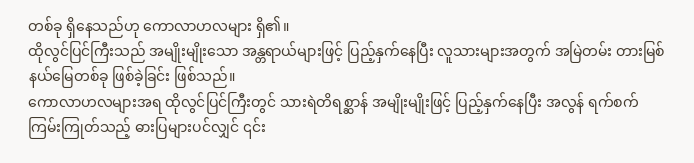တစ်ခု ရှိနေသည်ဟု ကောလာဟလများ ရှိ၏။
ထိုလွင်ပြင်ကြီးသည် အမျိုးမျိုးသော အန္တရာယ်များဖြင့် ပြည့်နှက်နေပြီး လူသားများအတွက် အမြဲတမ်း တားမြစ်နယ်မြေတစ်ခု ဖြစ်ခဲ့ခြင်း ဖြစ်သည်။
ကောလာဟလများအရ ထိုလွင်ပြင်ကြီးတွင် သားရဲတိရစ္ဆာန် အမျိုးမျိုးဖြင့် ပြည့်နှက်နေပြီး အလွန် ရက်စက်ကြမ်းကြုတ်သည့် ဓားပြများပင်လျှင် ၎င်း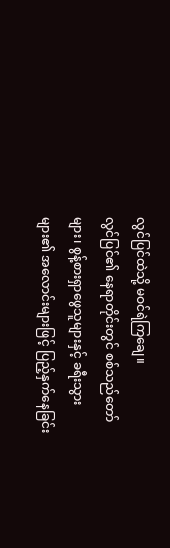လွင်ပြင်ထဲသို့ မဝင်ရဲကြချေ။
လွင်ပြင်၏ နေရာတိုင်းတွင် စစ်သည်တော်များ၊ စွန့်စားရှာဖွေသူများနှင့် ခရီးသွားများ၏ အလောင်းများဖြင့် ပြည့်နှက်နေခြင်း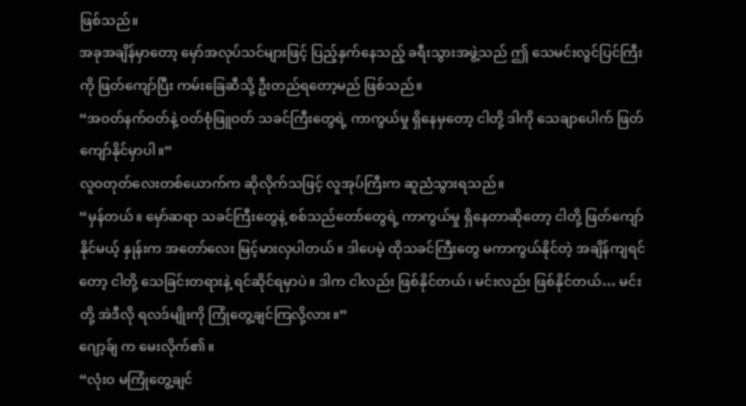ဖြစ်သည်။
အခုအချိန်မှာတော့ မှော်အလုပ်သင်များဖြင့် ပြည့်နှက်နေသည့် ခရီးသွားအဖွဲ့သည် ဤ သေမင်းလွင်ပြင်ကြီးကို ဖြတ်ကျော်ပြီး ကမ်းခြေဆီသို့ ဦးတည်ရတော့မည် ဖြစ်သည်။
“အဝတ်နက်ဝတ်နဲ့ ဝတ်စုံဖြူဝတ် သခင်ကြီးတွေရဲ့ ကာကွယ်မှု ရှိနေမှတော့ ငါတို့ ဒါကို သေချာပေါက် ဖြတ်ကျော်နိုင်မှာပါ။”
လူဝတုတ်လေးတစ်ယောက်က ဆိုလိုက်သဖြင့် လူအုပ်ကြီးက ဆူညံသွားရသည်။
“မှန်တယ်။ မှော်ဆရာ သခင်ကြီးတွေနဲ့ စစ်သည်တော်တွေရဲ့ ကာကွယ်မှု ရှိနေတာဆိုတော့ ငါတို့ ဖြတ်ကျော်နိုင်မယ့် နှုန်းက အတော်လေး မြင့်မားလှပါတယ်။ ဒါပေမဲ့ ထိုသခင်ကြီးတွေ မကာကွယ်နိုင်တဲ့ အချိန်ကျရင်တော့ ငါတို့ သေခြင်းတရားနဲ့ ရင်ဆိုင်ရမှာပဲ။ ဒါက ငါလည်း ဖြစ်နိုင်တယ်၊ မင်းလည်း ဖြစ်နိုင်တယ်… မင်းတို့ အဲဒီလို ရလဒ်မျိုးကို ကြုံတွေ့ချင်ကြလို့လား။”
ဂျော့ခ်ျ က မေးလိုက်၏။
“လုံးဝ မကြုံတွေ့ချင်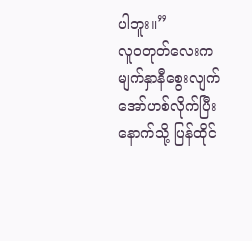ပါဘူး။”
လူဝတုတ်လေးက မျက်နှာနီစွေးလျက် အော်ဟစ်လိုက်ပြီး နောက်သို့ ပြန်ထိုင်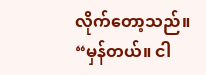လိုက်တော့သည်။
“မှန်တယ်။ ငါ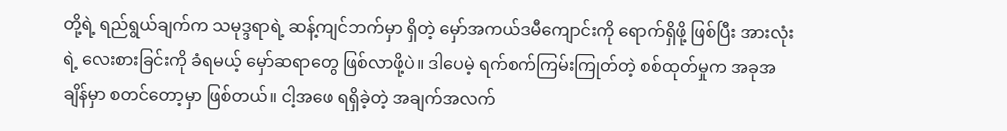တို့ရဲ့ ရည်ရွယ်ချက်က သမုဒ္ဒရာရဲ့ ဆန့်ကျင်ဘက်မှာ ရှိတဲ့ မှော်အကယ်ဒမီကျောင်းကို ရောက်ရှိဖို့ ဖြစ်ပြီး အားလုံးရဲ့ လေးစားခြင်းကို ခံရမယ့် မှော်ဆရာတွေ ဖြစ်လာဖို့ပဲ။ ဒါပေမဲ့ ရက်စက်ကြမ်းကြုတ်တဲ့ စစ်ထုတ်မှုက အခုအချိန်မှာ စတင်တော့မှာ ဖြစ်တယ်။ ငါ့အဖေ ရရှိခဲ့တဲ့ အချက်အလက်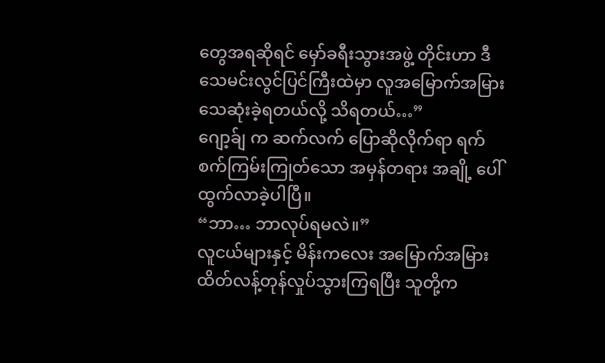တွေအရဆိုရင် မှော်ခရီးသွားအဖွဲ့ တိုင်းဟာ ဒီသေမင်းလွင်ပြင်ကြီးထဲမှာ လူအမြောက်အမြား သေဆုံးခဲ့ရတယ်လို့ သိရတယ်…”
ဂျော့ခ်ျ က ဆက်လက် ပြောဆိုလိုက်ရာ ရက်စက်ကြမ်းကြုတ်သော အမှန်တရား အချို့ ပေါ်ထွက်လာခဲ့ပါပြီ။
“ဘာ… ဘာလုပ်ရမလဲ။”
လူငယ်များနှင့် မိန်းကလေး အမြောက်အမြား ထိတ်လန့်တုန်လှုပ်သွားကြရပြီး သူတို့က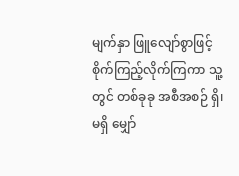မျက်နှာ ဖြူလျော်စွာဖြင့် စိုက်ကြည့်လိုက်ကြကာ သူ့တွင် တစ်ခုခု အစီအစဉ် ရှိ၊ မရှိ မျှော်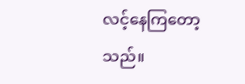လင့်နေကြတော့သည်။